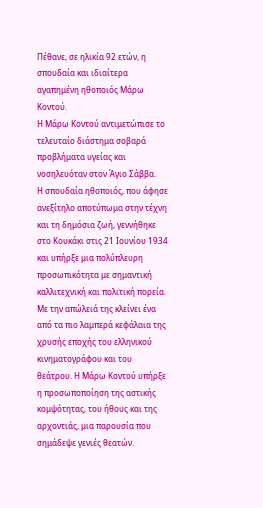Πέθανε, σε ηλικία 92 ετών, η σπουδαία και ιδιαίτερα αγαπημένη ηθοποιός Μάρω Κοντού.
Η Μάρω Κοντού αντιμετώπισε το τελευταίο διάστημα σοβαρά προβλήματα υγείας και νοσηλευόταν στον Άγιο Σάββα.
Η σπουδαία ηθοποιός, που άφησε ανεξίτηλο αποτύπωμα στην τέχνη και τη δημόσια ζωή, γεννήθηκε στο Κουκάκι στις 21 Ιουνίου 1934 και υπήρξε μια πολύπλευρη προσωπικότητα με σημαντική καλλιτεχνική και πολιτική πορεία.
Με την απώλειά της κλείνει ένα από τα πιο λαμπερά κεφάλαια της χρυσής εποχής του ελληνικού κινηματογράφου και του θεάτρου. Η Μάρω Κοντού υπήρξε η προσωποποίηση της αστικής κομψότητας, του ήθους και της αρχοντιάς, μια παρουσία που σημάδεψε γενιές θεατών.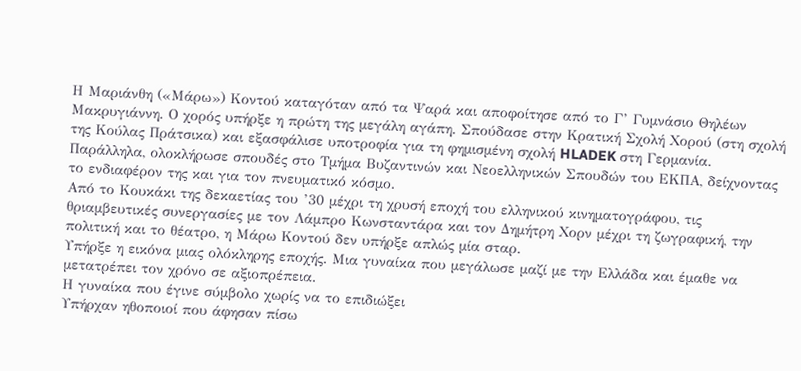Η Μαριάνθη («Μάρω») Κοντού καταγόταν από τα Ψαρά και αποφοίτησε από το Γ’ Γυμνάσιο Θηλέων Μακρυγιάννη. Ο χορός υπήρξε η πρώτη της μεγάλη αγάπη. Σπούδασε στην Κρατική Σχολή Χορού (στη σχολή της Κούλας Πράτσικα) και εξασφάλισε υποτροφία για τη φημισμένη σχολή HLADEK στη Γερμανία.
Παράλληλα, ολοκλήρωσε σπουδές στο Τμήμα Βυζαντινών και Νεοελληνικών Σπουδών του ΕΚΠΑ, δείχνοντας το ενδιαφέρον της και για τον πνευματικό κόσμο.
Από το Κουκάκι της δεκαετίας του ’30 μέχρι τη χρυσή εποχή του ελληνικού κινηματογράφου, τις θριαμβευτικές συνεργασίες με τον Λάμπρο Κωνσταντάρα και τον Δημήτρη Χορν μέχρι τη ζωγραφική, την πολιτική και το θέατρο, η Μάρω Κοντού δεν υπήρξε απλώς μία σταρ.
Υπήρξε η εικόνα μιας ολόκληρης εποχής. Μια γυναίκα που μεγάλωσε μαζί με την Ελλάδα και έμαθε να μετατρέπει τον χρόνο σε αξιοπρέπεια.
Η γυναίκα που έγινε σύμβολο χωρίς να το επιδιώξει
Υπήρχαν ηθοποιοί που άφησαν πίσω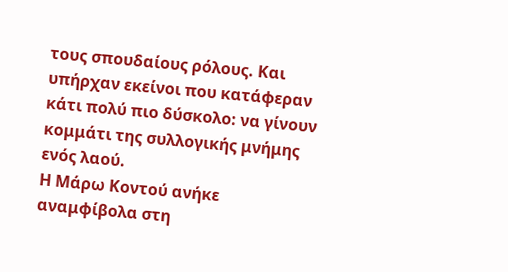τους σπουδαίους ρόλους. Και υπήρχαν εκείνοι που κατάφεραν κάτι πολύ πιο δύσκολο: να γίνουν κομμάτι της συλλογικής μνήμης ενός λαού.
Η Μάρω Κοντού ανήκε αναμφίβολα στη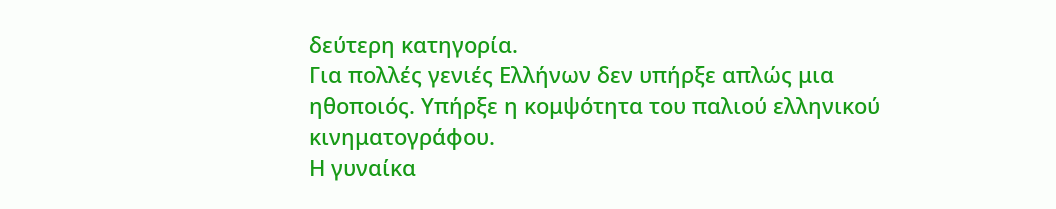δεύτερη κατηγορία.
Για πολλές γενιές Ελλήνων δεν υπήρξε απλώς μια ηθοποιός. Υπήρξε η κομψότητα του παλιού ελληνικού κινηματογράφου.
Η γυναίκα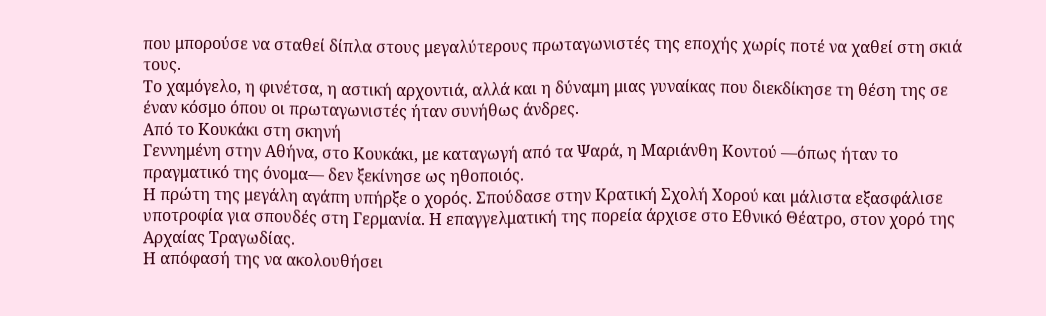που μπορούσε να σταθεί δίπλα στους μεγαλύτερους πρωταγωνιστές της εποχής χωρίς ποτέ να χαθεί στη σκιά τους.
Το χαμόγελο, η φινέτσα, η αστική αρχοντιά, αλλά και η δύναμη μιας γυναίκας που διεκδίκησε τη θέση της σε έναν κόσμο όπου οι πρωταγωνιστές ήταν συνήθως άνδρες.
Από το Κουκάκι στη σκηνή
Γεννημένη στην Αθήνα, στο Κουκάκι, με καταγωγή από τα Ψαρά, η Μαριάνθη Κοντού —όπως ήταν το πραγματικό της όνομα— δεν ξεκίνησε ως ηθοποιός.
Η πρώτη της μεγάλη αγάπη υπήρξε ο χορός. Σπούδασε στην Κρατική Σχολή Χορού και μάλιστα εξασφάλισε υποτροφία για σπουδές στη Γερμανία. Η επαγγελματική της πορεία άρχισε στο Εθνικό Θέατρο, στον χορό της Αρχαίας Τραγωδίας.
Η απόφασή της να ακολουθήσει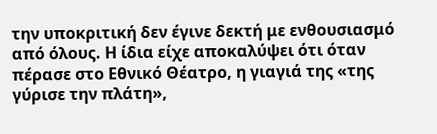την υποκριτική δεν έγινε δεκτή με ενθουσιασμό από όλους. Η ίδια είχε αποκαλύψει ότι όταν πέρασε στο Εθνικό Θέατρο, η γιαγιά της «της γύρισε την πλάτη»,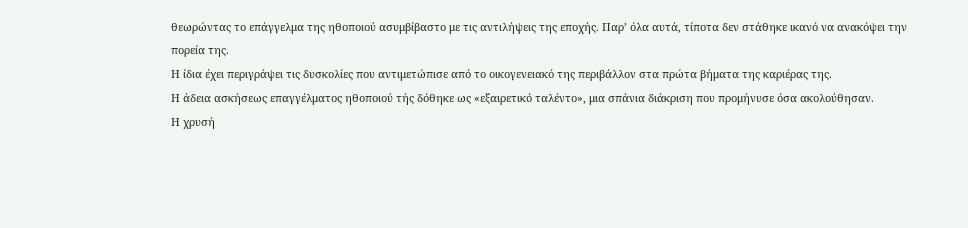θεωρώντας το επάγγελμα της ηθοποιού ασυμβίβαστο με τις αντιλήψεις της εποχής. Παρ’ όλα αυτά, τίποτα δεν στάθηκε ικανό να ανακόψει την πορεία της.
Η ίδια έχει περιγράψει τις δυσκολίες που αντιμετώπισε από το οικογενειακό της περιβάλλον στα πρώτα βήματα της καριέρας της.
Η άδεια ασκήσεως επαγγέλματος ηθοποιού τής δόθηκε ως «εξαιρετικό ταλέντο», μια σπάνια διάκριση που προμήνυσε όσα ακολούθησαν.
Η χρυσή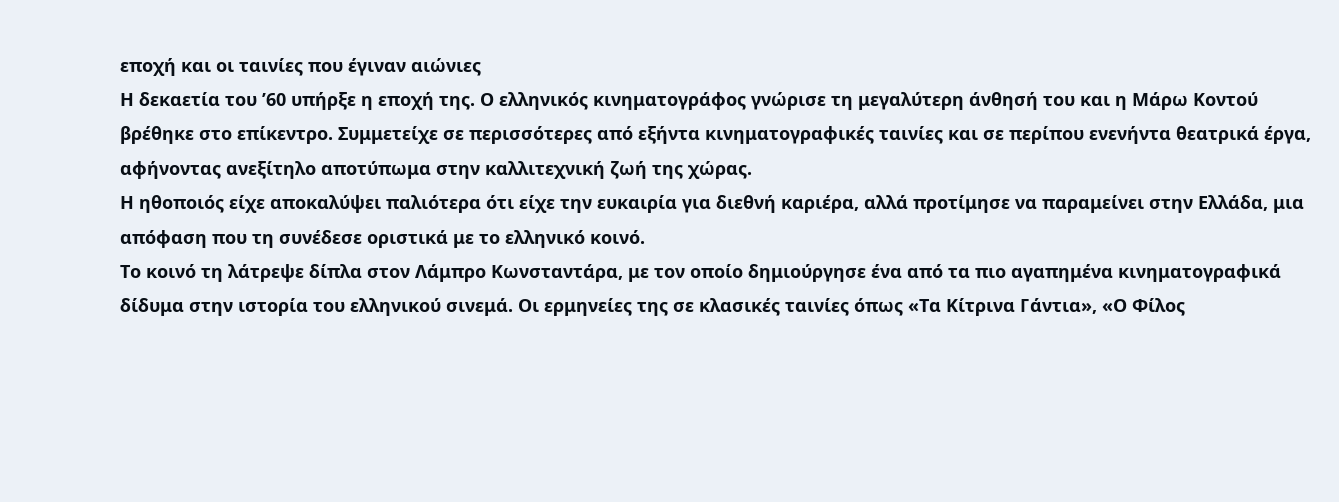εποχή και οι ταινίες που έγιναν αιώνιες
Η δεκαετία του ’60 υπήρξε η εποχή της. Ο ελληνικός κινηματογράφος γνώρισε τη μεγαλύτερη άνθησή του και η Μάρω Κοντού βρέθηκε στο επίκεντρο. Συμμετείχε σε περισσότερες από εξήντα κινηματογραφικές ταινίες και σε περίπου ενενήντα θεατρικά έργα, αφήνοντας ανεξίτηλο αποτύπωμα στην καλλιτεχνική ζωή της χώρας.
Η ηθοποιός είχε αποκαλύψει παλιότερα ότι είχε την ευκαιρία για διεθνή καριέρα, αλλά προτίμησε να παραμείνει στην Ελλάδα, μια απόφαση που τη συνέδεσε οριστικά με το ελληνικό κοινό.
Το κοινό τη λάτρεψε δίπλα στον Λάμπρο Κωνσταντάρα, με τον οποίο δημιούργησε ένα από τα πιο αγαπημένα κινηματογραφικά δίδυμα στην ιστορία του ελληνικού σινεμά. Οι ερμηνείες της σε κλασικές ταινίες όπως «Τα Κίτρινα Γάντια», «Ο Φίλος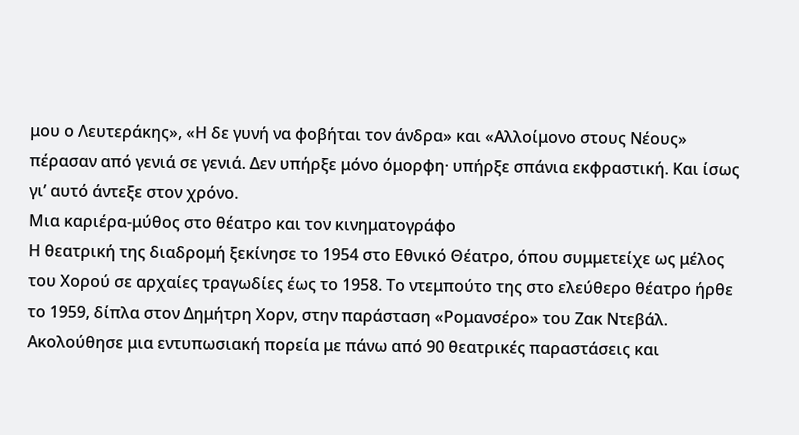μου ο Λευτεράκης», «Η δε γυνή να φοβήται τον άνδρα» και «Αλλοίμονο στους Νέους» πέρασαν από γενιά σε γενιά. Δεν υπήρξε μόνο όμορφη· υπήρξε σπάνια εκφραστική. Και ίσως γι’ αυτό άντεξε στον χρόνο.
Μια καριέρα-μύθος στο θέατρο και τον κινηματογράφο
Η θεατρική της διαδρομή ξεκίνησε το 1954 στο Εθνικό Θέατρο, όπου συμμετείχε ως μέλος του Χορού σε αρχαίες τραγωδίες έως το 1958. Το ντεμπούτο της στο ελεύθερο θέατρο ήρθε το 1959, δίπλα στον Δημήτρη Χορν, στην παράσταση «Ρομανσέρο» του Ζακ Ντεβάλ.
Ακολούθησε μια εντυπωσιακή πορεία με πάνω από 90 θεατρικές παραστάσεις και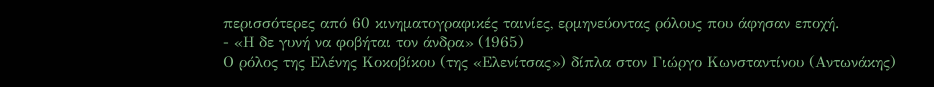περισσότερες από 60 κινηματογραφικές ταινίες, ερμηνεύοντας ρόλους που άφησαν εποχή.
- «Η δε γυνή να φοβήται τον άνδρα» (1965)
Ο ρόλος της Ελένης Κοκοβίκου (της «Ελενίτσας») δίπλα στον Γιώργο Κωνσταντίνου (Αντωνάκης)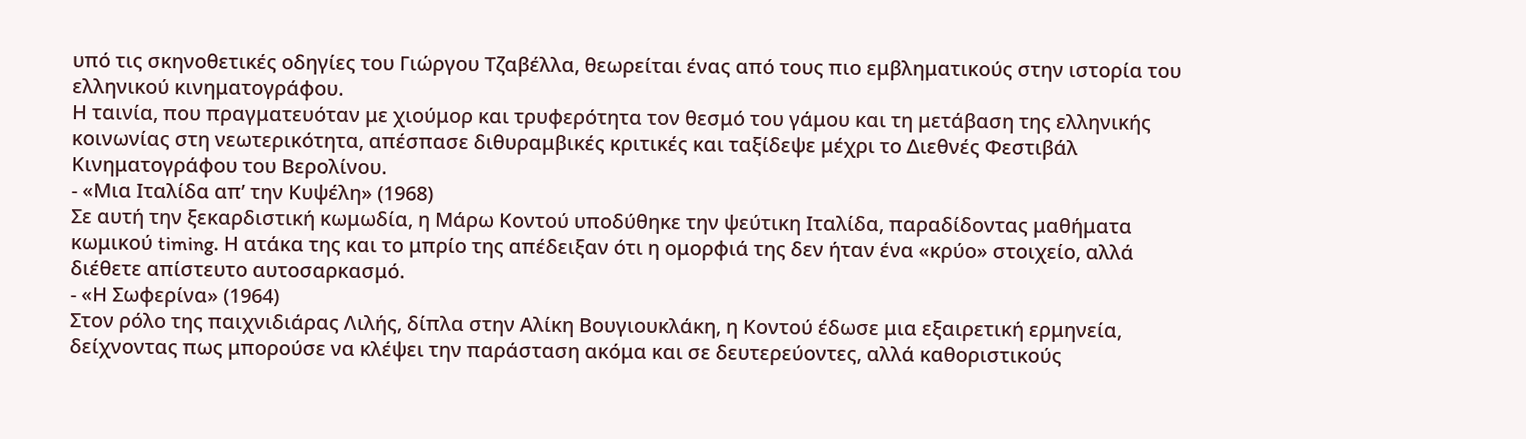υπό τις σκηνοθετικές οδηγίες του Γιώργου Τζαβέλλα, θεωρείται ένας από τους πιο εμβληματικούς στην ιστορία του ελληνικού κινηματογράφου.
Η ταινία, που πραγματευόταν με χιούμορ και τρυφερότητα τον θεσμό του γάμου και τη μετάβαση της ελληνικής κοινωνίας στη νεωτερικότητα, απέσπασε διθυραμβικές κριτικές και ταξίδεψε μέχρι το Διεθνές Φεστιβάλ Κινηματογράφου του Βερολίνου.
- «Μια Ιταλίδα απ’ την Κυψέλη» (1968)
Σε αυτή την ξεκαρδιστική κωμωδία, η Μάρω Κοντού υποδύθηκε την ψεύτικη Ιταλίδα, παραδίδοντας μαθήματα κωμικού timing. Η ατάκα της και το μπρίο της απέδειξαν ότι η ομορφιά της δεν ήταν ένα «κρύο» στοιχείο, αλλά διέθετε απίστευτο αυτοσαρκασμό.
- «Η Σωφερίνα» (1964)
Στον ρόλο της παιχνιδιάρας Λιλής, δίπλα στην Αλίκη Βουγιουκλάκη, η Κοντού έδωσε μια εξαιρετική ερμηνεία, δείχνοντας πως μπορούσε να κλέψει την παράσταση ακόμα και σε δευτερεύοντες, αλλά καθοριστικούς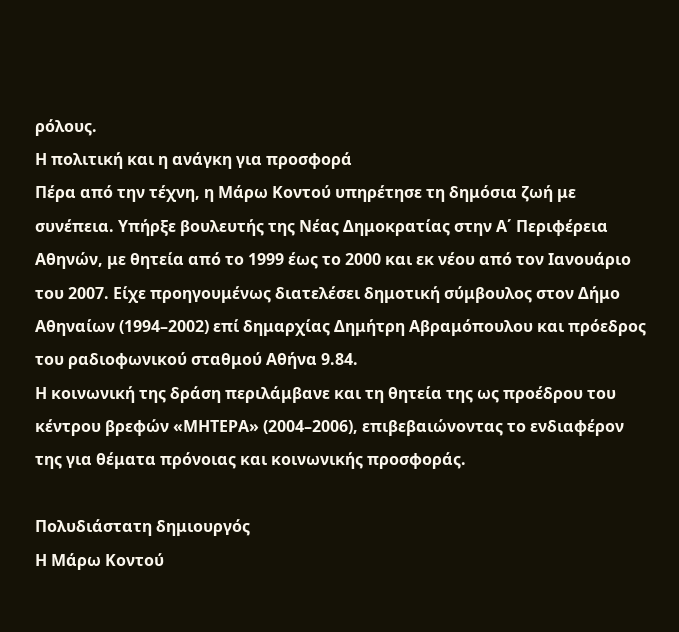ρόλους.
Η πολιτική και η ανάγκη για προσφορά
Πέρα από την τέχνη, η Μάρω Κοντού υπηρέτησε τη δημόσια ζωή με συνέπεια. Υπήρξε βουλευτής της Νέας Δημοκρατίας στην Α΄ Περιφέρεια Αθηνών, με θητεία από το 1999 έως το 2000 και εκ νέου από τον Ιανουάριο του 2007. Είχε προηγουμένως διατελέσει δημοτική σύμβουλος στον Δήμο Αθηναίων (1994–2002) επί δημαρχίας Δημήτρη Αβραμόπουλου και πρόεδρος του ραδιοφωνικού σταθμού Αθήνα 9.84.
Η κοινωνική της δράση περιλάμβανε και τη θητεία της ως προέδρου του κέντρου βρεφών «ΜΗΤΕΡΑ» (2004–2006), επιβεβαιώνοντας το ενδιαφέρον της για θέματα πρόνοιας και κοινωνικής προσφοράς.

Πολυδιάστατη δημιουργός
Η Μάρω Κοντού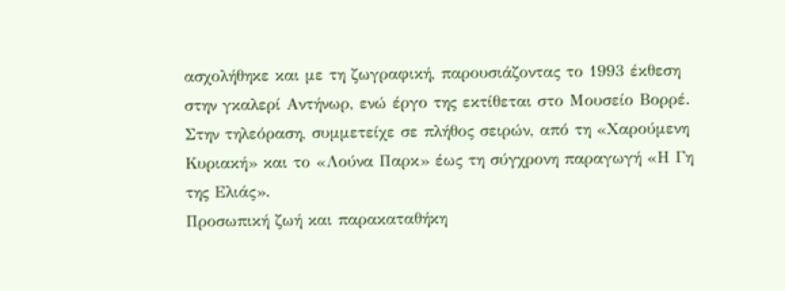ασχολήθηκε και με τη ζωγραφική, παρουσιάζοντας το 1993 έκθεση στην γκαλερί Αντήνωρ, ενώ έργο της εκτίθεται στο Μουσείο Βορρέ. Στην τηλεόραση, συμμετείχε σε πλήθος σειρών, από τη «Χαρούμενη Κυριακή» και το «Λούνα Παρκ» έως τη σύγχρονη παραγωγή «Η Γη της Ελιάς».
Προσωπική ζωή και παρακαταθήκη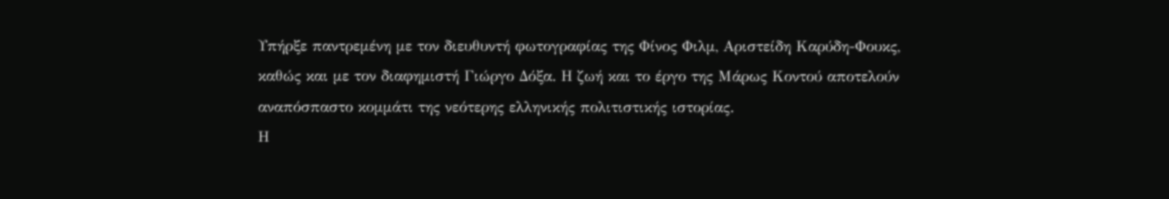Υπήρξε παντρεμένη με τον διευθυντή φωτογραφίας της Φίνος Φιλμ, Αριστείδη Καρύδη-Φουκς, καθώς και με τον διαφημιστή Γιώργο Δόξα. Η ζωή και το έργο της Μάρως Κοντού αποτελούν αναπόσπαστο κομμάτι της νεότερης ελληνικής πολιτιστικής ιστορίας.
Η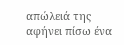απώλειά της αφήνει πίσω ένα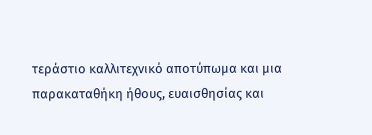τεράστιο καλλιτεχνικό αποτύπωμα και μια παρακαταθήκη ήθους, ευαισθησίας και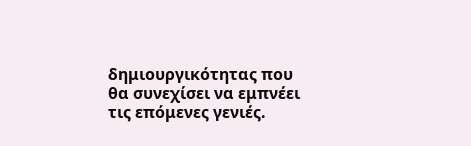δημιουργικότητας που θα συνεχίσει να εμπνέει τις επόμενες γενιές.